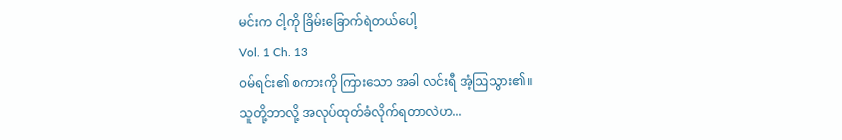မင်းက ငါ့ကို ခြိမ်းခြောက်ရဲတယ်ပေါ့
Vol. 1 Ch. 13
၀မ်ရင်း၏ စကားကို ကြားသော အခါ လင်းရီ အံ့ဩသွား၏။
သူတို့ဘာလို့ အလုပ်ထုတ်ခံလိုက်ရတာလဲဟ...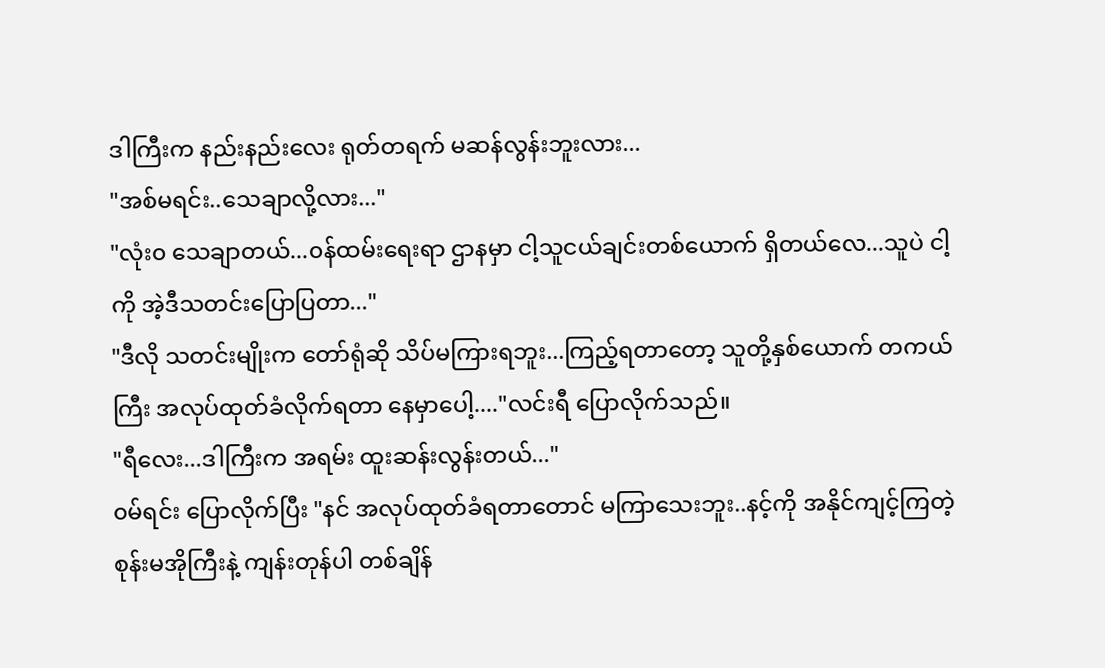ဒါကြီးက နည်းနည်းလေး ရုတ်တရက် မဆန်လွန်းဘူးလား...
"အစ်မရင်း..သေချာလို့လား..."
"လုံး၀ သေချာတယ်...၀န်ထမ်းရေးရာ ဌာနမှာ ငါ့သူငယ်ချင်းတစ်ယောက် ရှိတယ်လေ...သူပဲ ငါ့ကို အဲ့ဒီသတင်းပြောပြတာ..."
"ဒီလို သတင်းမျိုးက တော်ရုံဆို သိပ်မကြားရဘူး...ကြည့်ရတာတော့ သူတို့နှစ်ယောက် တကယ်ကြီး အလုပ်ထုတ်ခံလိုက်ရတာ နေမှာပေါ့...."လင်းရီ ပြောလိုက်သည်။
"ရီလေး...ဒါကြီးက အရမ်း ထူးဆန်းလွန်းတယ်..."
၀မ်ရင်း ပြောလိုက်ပြီး "နင် အလုပ်ထုတ်ခံရတာတောင် မကြာသေးဘူး..နင့်ကို အနိုင်ကျင့်ကြတဲ့ စုန်းမအိုကြီးနဲ့ ကျန်းတုန်ပါ တစ်ချိန်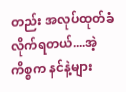တည်း အလုပ်ထုတ်ခံလိုက်ရတယ်....အဲ့ကိစ္စက နင်နဲ့များ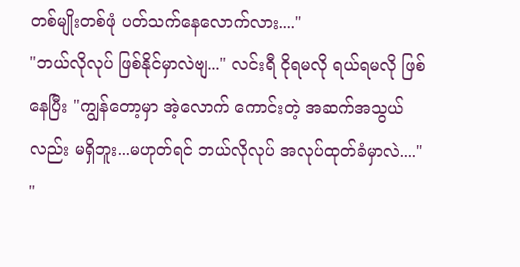တစ်မျိုးတစ်ဖုံ ပတ်သက်နေလောက်လား...."
"ဘယ်လိုလုပ် ဖြစ်နိုင်မှာလဲဗျ..." လင်းရီ ငိုရမလို ရယ်ရမလို ဖြစ်နေပြီး "ကျွန်တော့မှာ အဲ့လောက် ကောင်းတဲ့ အဆက်အသွယ်လည်း မရှိဘူး...မဟုတ်ရင် ဘယ်လိုလုပ် အလုပ်ထုတ်ခံမှာလဲ...."
"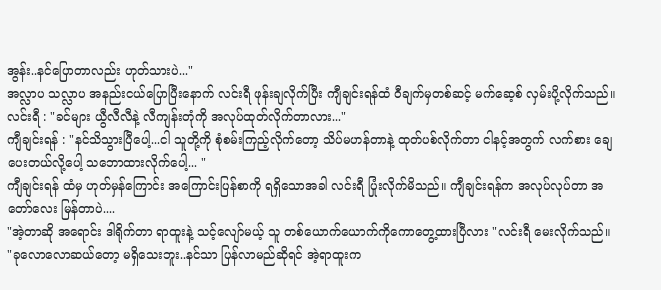အွန်း..နင်ပြောတာလည်း ဟုတ်သားပဲ..."
အလ္လာပ သလ္လာပ အနည်းငယ်ပြောပြီးနောက် လင်းရီ ဖုန်းချလိုက်ပြီး ကျီချင်းရန်ထံ ဝီချက်မှတစ်ဆင့် မက်ဆေ့စ် လှမ်းပို့လိုက်သည်။
လင်းရီ : "ခင်များ ယွီလီလီနဲ့ လီကျန်းတုံကို အလုပ်ထုတ်လိုက်တာလား..."
ကျီချင်းရန် : "နင်သိသွားပြီပေါ့...ငါ သူတို့ကို စုံစမ်းကြည့်လိုက်တော့ သိပ်မဟန်တာနဲ့ ထုတ်ပစ်လိုက်တာ ငါနင့်အတွက် လက်စား ချေပေးတယ်လို့ပေါ့ သဘောထားလိုက်ပေါ့... "
ကျီချင်းရန် ထံမှ ဟုတ်မှန်ကြောင်း အကြောင်းပြန်စာကို ရရှိသောအခါ လင်းရီ ပြုံးလိုက်မိသည်။ ကျီချင်းရန်က အလုပ်လုပ်တာ အတော်လေး မြန်တာပဲ....
"အဲ့တာဆို အရောင်း ဒါရိုက်တာ ရာထူးနဲ့ သင့်လျော်မယ့် သူ တစ်ယောက်ယောက်ကိုကောတွေ့ထားပြီလား "လင်းရီ မေးလိုက်သည်။
"ခုလောလောဆယ်တော့ မရှိသေးဘူး..နင်သာ ပြန်လာမည်ဆိုရင် အဲ့ရာထူးက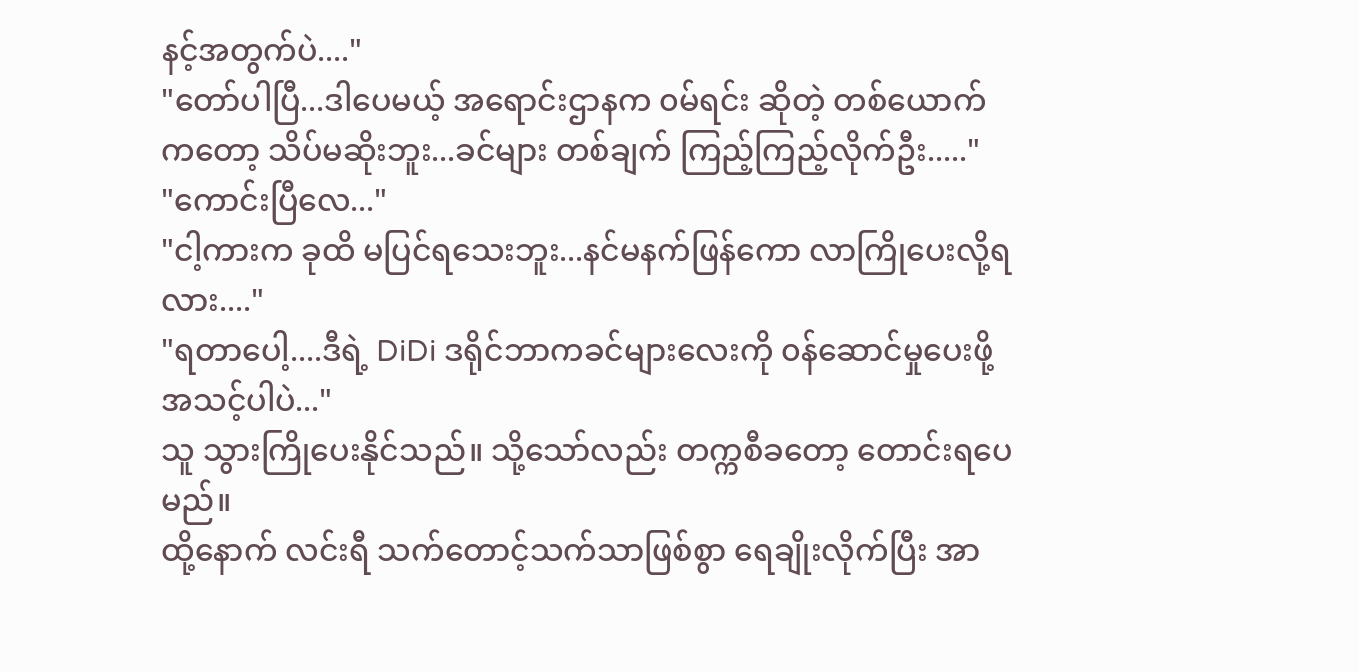နင့်အတွက်ပဲ...."
"တော်ပါပြီ...ဒါပေမယ့် အရောင်းဌာနက ၀မ်ရင်း ဆိုတဲ့ တစ်ယောက်ကတော့ သိပ်မဆိုးဘူး...ခင်များ တစ်ချက် ကြည့်ကြည့်လိုက်ဦး....."
"ကောင်းပြီလေ..."
"ငါ့ကားက ခုထိ မပြင်ရသေးဘူး...နင်မနက်ဖြန်ကော လာကြိုပေးလို့ရလား...."
"ရတာပေါ့....ဒီရဲ့ DiDi ဒရိုင်ဘာကခင်များလေးကို ၀န်ဆောင်မှုပေးဖို့ အသင့်ပါပဲ..."
သူ သွားကြိုပေးနိုင်သည်။ သို့သော်လည်း တက္ကစီခတော့ တောင်းရပေမည်။
ထို့နောက် လင်းရီ သက်တောင့်သက်သာဖြစ်စွာ ရေချိုးလိုက်ပြီး အာ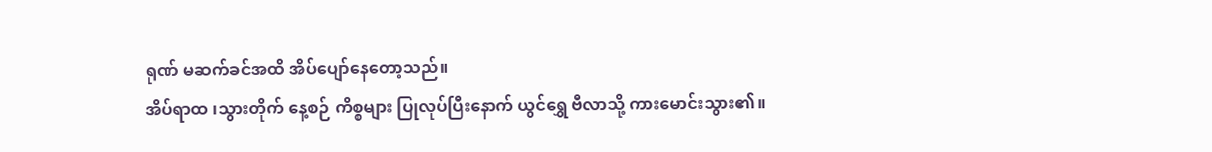ရုဏ် မဆက်ခင်အထိ အိပ်ပျော်နေတော့သည်။
အိပ်ရာထ ၊သွားတိုက် နေ့စဉ် ကိစ္စများ ပြုလုပ်ပြီးနောက် ယွင်ရွှေ ဗီလာသို့ ကားမောင်းသွား၏။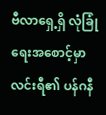ဗီလာရှေ့ရှိ လုံခြုံရေးအစောင့်မှာ လင်းရီ၏ ပန်ဂနီ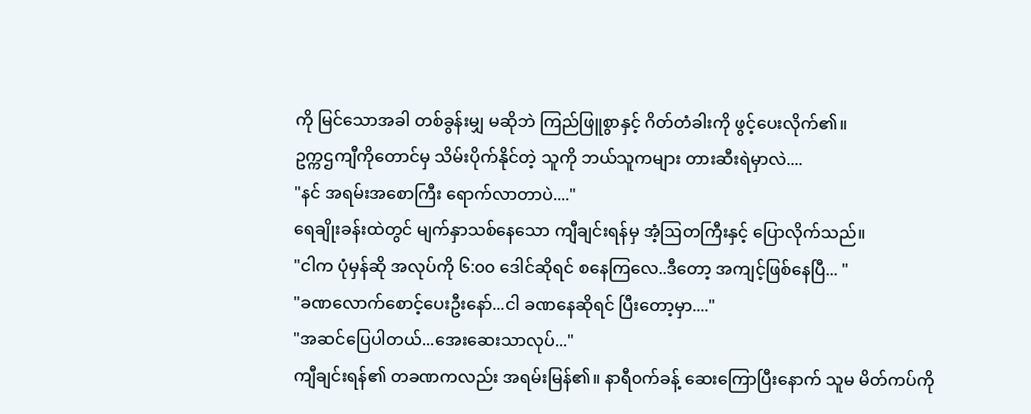ကို မြင်သောအခါ တစ်ခွန်းမျှ မဆိုဘဲ ကြည်ဖြူစွာနှင့် ဂိတ်တံခါးကို ဖွင့်ပေးလိုက်၏။
ဥက္ကဌကျီကိုတောင်မှ သိမ်းပိုက်နိုင်တဲ့ သူကို ဘယ်သူကများ တားဆီးရဲမှာလဲ....
"နင် အရမ်းအစောကြီး ရောက်လာတာပဲ...."
ရေချိုးခန်းထဲတွင် မျက်နှာသစ်နေသော ကျီချင်းရန်မှ အံ့ဩတကြီးနှင့် ပြောလိုက်သည်။
"ငါက ပုံမှန်ဆို အလုပ်ကို ၆:၀၀ ဒေါင်ဆိုရင် စနေကြလေ..ဒီတော့ အကျင့်ဖြစ်နေပြီ... "
"ခဏလောက်စောင့်ပေးဦးနော်...ငါ ခဏနေဆိုရင် ပြီးတော့မှာ...."
"အဆင်ပြေပါတယ်...အေးဆေးသာလုပ်..."
ကျီချင်းရန်၏ တခဏကလည်း အရမ်းမြန်၏။ နာရီ၀က်ခန့် ဆေးကြောပြီးနောက် သူမ မိတ်ကပ်ကို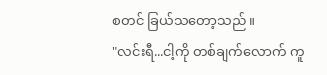စတင် ခြယ်သတော့သည်။
"လင်းရီ...ငါ့ကို တစ်ချက်လောက် ကူ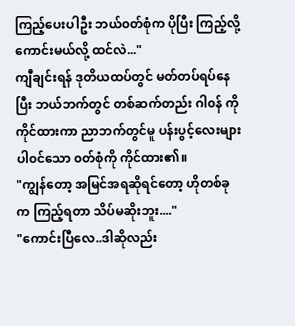ကြည့်ပေးပါဦး ဘယ်၀တ်စုံက ပိုပြီး ကြည့်လို့ကောင်းမယ်လို့ ထင်လဲ..."
ကျီချင်းရန် ဒုတိယထပ်တွင် မတ်တပ်ရပ်နေပြီး ဘယ်ဘက်တွင် တစ်ဆက်တည်း ဂါ၀န် ကို ကိုင်ထားကာ ညာဘက်တွင်မူ ပန်းပွင့်လေးများ ပါ၀င်သော ၀တ်စုံကို ကိုင်ထား၏။
"ကျွန်တော့ အမြင်အရဆိုရင်တော့ ဟိုတစ်ခုက ကြည့်ရတာ သိပ်မဆိုးဘူး...."
"ကောင်းပြီလေ..ဒါဆိုလည်း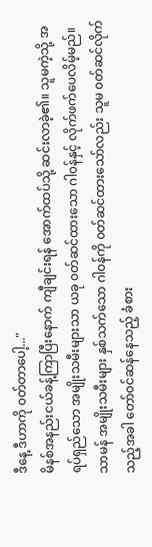ဒီနေ့ ဒီဟာကို ၀တ်တာပေါ့..."
မိနစ်အနည်းငယ်ခန့်ကြာပြီးနောက် ကျီချင်းရန် အောက်ထပ်သို့ ဆင်းလာခဲ့၏။ သူမကဲ့သို့ အရပ်ရှည်သော အမျိုးသမီးများသာ ယခု ၀တ်ဆင်ထားသော ဂါ၀န်နှင့် လိုက်ဖက်ပေလိမ့်မည်။
သာမန် အမျိုးသမီးများ နှစ်သက်သော ဂါ၀န်ကို ၀တ်ဆင်ထားသော်လည်း သူမ ၀တ်ဆင်လိုက်သည့်အခါ တော်၀င်ဆန်နေသည့် ခံစား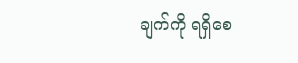ချက်ကို ရရှိစေ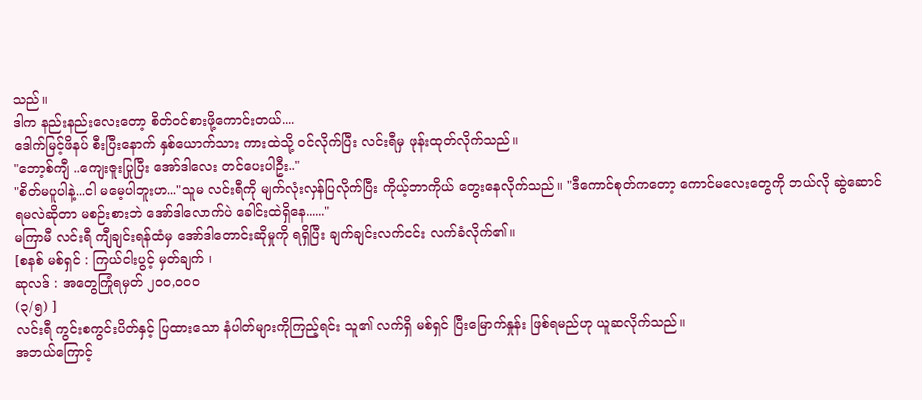သည်။
ဒါက နည်းနည်းလေးတော့ စိတ်၀င်စားဖို့ကောင်းတယ်....
ဒေါက်မြင့်ဖိနပ် စီးပြီးနောက် နှစ်ယောက်သား ကားထဲသို့ ၀င်လိုက်ပြီး လင်းရီမှ ဖုန်းထုတ်လိုက်သည်။
"ဘော့စ်ကျီ ..ကျေးဇူးပြုပြီး အော်ဒါလေး တင်ပေးပါဦး.."
"စိတ်မပူပါနဲ့...ငါ မမေ့ပါဘူးဟ..."သူမ လင်းရီကို မျက်လုံးလှန်ပြလိုက်ပြီး ကိုယ့်ဘာကိုယ် တွေးနေလိုက်သည်။ "ဒီကောင်စုတ်ကတော့ ကောင်မလေးတွေကို ဘယ်လို ဆွဲဆောင်ရမလဲဆိုတာ မစဉ်းစားဘဲ အော်ဒါလောက်ပဲ ခေါင်းထဲရှိနေ......"
မကြာမီ လင်းရီ ကျီချင်းရန်ထံမှ အော်ဒါတောင်းဆိုမှုကို ရရှိပြီး ချက်ချင်းလက်ငင်း လက်ခံလိုက်၏။
[စနစ် မစ်ရှင် : ကြယ်ငါးပွင့် မှတ်ချက် ၊
ဆုလဒ် : အတွေကြုံရမှတ် ၂၀၀,၀၀၀
(၃/၅) ]
လင်းရီ ကွင်းစကွင်းပိတ်နှင့် ပြထားသော နံပါတ်များကိုကြည့်ရင်း သူ၏ လက်ရှိ မစ်ရှင် ပြီးမြောက်နှုန်း ဖြစ်ရမည်ဟု ယူဆလိုက်သည်။
အဘယ်ကြောင့်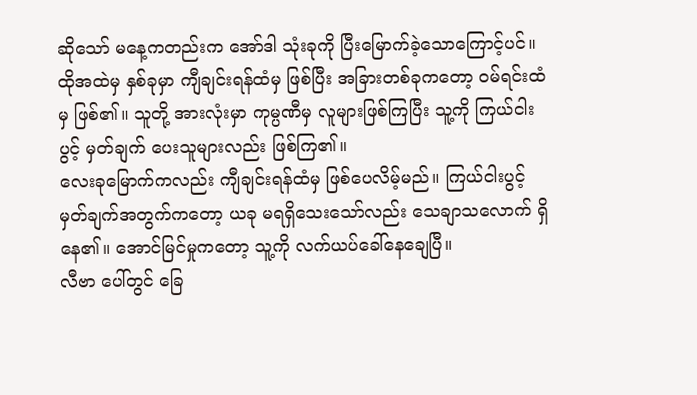ဆိုသော် မနေ့ကတည်းက အော်ဒါ သုံးခုကို ပြီးမြောက်ခဲ့သောကြောင့်ပင်။
ထိုအထဲမှ နှစ်ခုမှာ ကျီချင်းရန်ထံမှ ဖြစ်ပြီး အခြားတစ်ခုကတော့ ၀မ်ရင်းထံမှ ဖြစ်၏။ သူတို့ အားလုံးမှာ ကုမ္ပဏီမှ လူများဖြစ်ကြပြီး သူ့ကို ကြယ်ငါးပွင့် မှတ်ချက် ပေးသူများလည်း ဖြစ်ကြ၏။
လေးခုမြောက်ကလည်း ကျီချင်းရန်ထံမှ ဖြစ်ပေလိမ့်မည်။ ကြယ်ငါးပွင့် မှတ်ချက်အတွက်ကတော့ ယခု မရရှိသေးသော်လည်း သေချာသလောက် ရှိနေ၏။ အောင်မြင်မှုကတော့ သူ့ကို လက်ယပ်ခေါ်နေချေပြီ။
လီဗာ ပေါ်တွင် ခြေ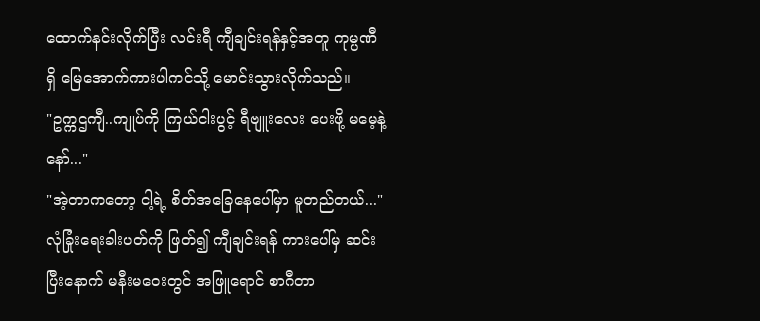ထောက်နင်းလိုက်ပြီး လင်းရီ ကျီချင်းရန်နှင့်အတူ ကုမ္ပဏီရှိ မြေအောက်ကားပါကင်သို့ မောင်းသွားလိုက်သည်။
"ဥက္ကဌကျီ..ကျုပ်ကို ကြယ်ငါးပွင့် ရီဗျူးလေး ပေးဖို့ မမေ့နဲ့နော်..."
"အဲ့တာကတော့ ငါ့ရဲ့ စိတ်အခြေနေပေါ်မှာ မူတည်တယ်..."
လုံခြုံးရေးခါးပတ်ကို ဖြတ်၍ ကျီချင်းရန် ကားပေါ်မှ ဆင်းပြီးနောက် မနီးမဝေးတွင် အဖြူရောင် စာဂီတာ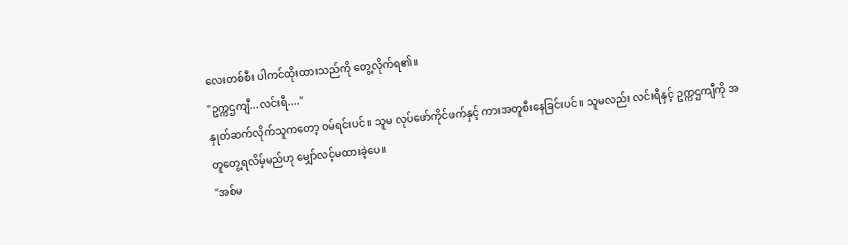လေးတစ်စီး ပါကင်ထိုးထားသည်ကို တွေ့လိုက်ရ၏။
"ဥက္ကဌကျီ...လင်းရီ...."
နှုတ်ဆက်လိုက်သူကတော့ ၀မ်ရင်းပင်။ သူမ လုပ်ဖော်ကိုင်ဖက်နှင့် ကားအတူစီးနေခြင်းပင်။ သူမလည်း လင်းရီနှင့် ဥက္ကဌကျီကို အတူတွေ့ရလိမ့်မည်ဟု မျှော်လင့်မထားခဲ့ပေ။
"အစ်မ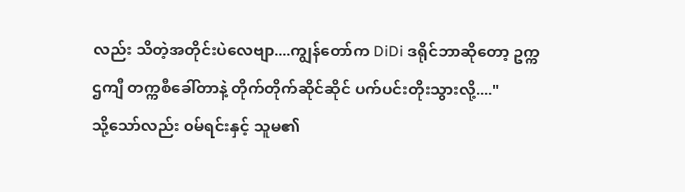လည်း သိတဲ့အတိုင်းပဲလေဗျာ....ကျွန်တော်က DiDi ဒရိုင်ဘာဆိုတော့ ဥက္ကဌကျီ တက္ကစီခေါ်တာနဲ့ တိုက်တိုက်ဆိုင်ဆိုင် ပက်ပင်းတိုးသွားလို့...."
သို့သော်လည်း ၀မ်ရင်းနှင့် သူမ၏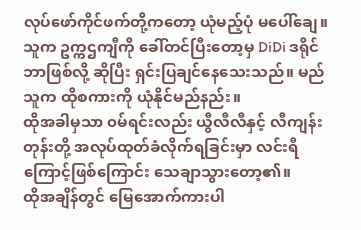လုပ်ဖော်ကိုင်ဖက်တို့ကတော့ ယုံမည့်ပုံ မပေါ်ချေ။
သူက ဥက္ကဌကျီကို ခေါ်တင်ပြီးတော့မှ DiDi ဒရိုင်ဘာဖြစ်လို့ ဆိုပြီး ရှင်းပြချင်နေသေးသည်။ မည်သူက ထိုစကားကို ယုံနိုင်မည်နည်း။
ထိုအခါမှသာ ၀မ်ရင်းလည်း ယွီလီလီနှင့် လီကျန်းတုန်းတို့ အလုပ်ထုတ်ခံလိုက်ရခြင်းမှာ လင်းရီကြောင့်ဖြစ်ကြောင်း သေချာသွားတော့၏။
ထိုအချိန်တွင် မြေအောက်ကားပါ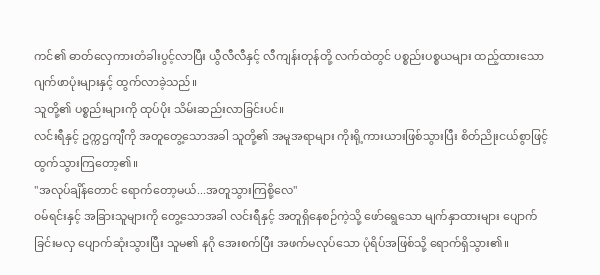ကင်၏ ဓာတ်လှေကားတံခါးပွင့်လာပြီး ယွီလီလီနှင့် လီကျန်းတုန်တို့ လက်ထဲတွင် ပစ္စည်းပစ္စယများ ထည့်ထားသော ဂျက်ဖာပုံးများနှင့် ထွက်လာခဲ့သည်။
သူတို့၏ ပစ္စည်းများကို ထုပ်ပိုး သိမ်းဆည်းလာခြင်းပင်။
လင်းရီနှင့် ဥက္ကဌကျီကို အတူတွေ့သောအခါ သူတို့၏ အမူအရာများ ကိုးရို့ကားယားဖြစ်သွားပြီး စိတ်ညိုးငယ်စွာဖြင့် ထွက်သွားကြတော့၏။
"အလုပ်ချိန်တောင် ရောက်တော့မယ်...အတူသွားကြစို့လေ"
၀မ်ရင်းနှင့် အခြားသူများကို တွေ့သောအခါ လင်းရီနှင့် အတူရှိနေစဉ်ကဲ့သို့ ဖော်ရွေသော မျက်နှာထားများ ပျောက်ခြင်းမလှ ပျောက်ဆုံးသွားပြီး သူမ၏ နဂို အေးစက်ပြီး အဖက်မလုပ်သော ပုံရိပ်အဖြစ်သို့ ရောက်ရှိသွား၏။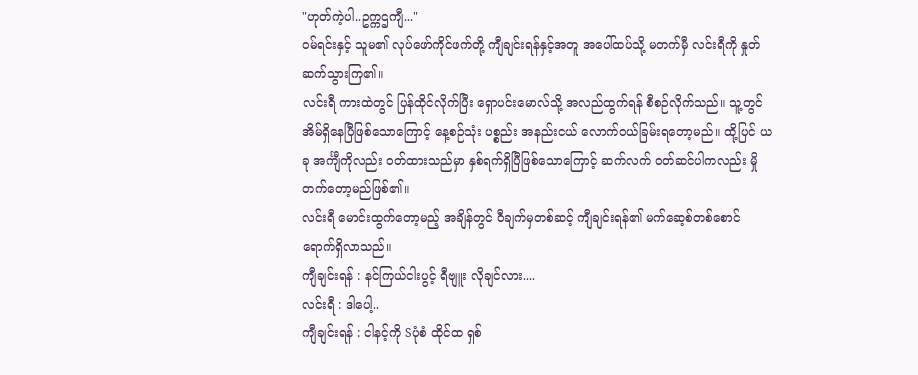"ဟုတ်ကဲ့ပါ..ဥက္ကဌကျီ..."
၀မ်ရင်းနှင့် သူမ၏ လုပ်ဖော်ကိုင်ဖက်တို့ ကျီချင်းရန်နှင့်အတူ အပေါ်ထပ်သို့ မတက်မှီ လင်းရီကို နှုတ်ဆက်သွားကြ၏။
လင်းရီ ကားထဲတွင် ပြန်ထိုင်လိုက်ပြီး ရှောပင်းမောလ်သို့ အလည်ထွက်ရန် စီစဉ်လိုက်သည်။ သူ့တွင် အိမ်ရှိနေပြီဖြစ်သောကြောင့် နေ့စဉ်သုံး ပစ္စည်း အနည်းငယ် လောက်၀ယ်ခြမ်းရတော့မည်။ ထို့ပြင် ယခု အင်္ကျီကိုလည်း ၀တ်ထားသည်မှာ နှစ်ရက်ရှိပြီဖြစ်သောကြောင့် ဆက်လက် ၀တ်ဆင်ပါကလည်း မှိုတက်တော့မည်ဖြစ်၏။
လင်းရီ မောင်းထွက်တော့မည့် အချိန်တွင် ဝီချက်မှတစ်ဆင့် ကျီချင်းရန်၏ မက်ဆေ့စ်တစ်စောင် ရောက်ရှိလာသည်။
ကျီချင်းရန် : နင်ကြယ်ငါးပွင့် ရီဗျူး လိုချင်လား....
လင်းရီ : ဒါပေါ့..
ကျီချင်းရန် : ငါနင့်ကို Sပုံစံ ထိုင်ထ ရှစ်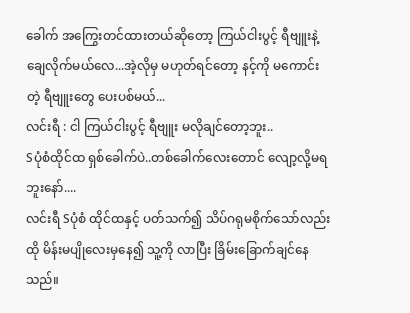ခေါက် အကြွေးတင်ထားတယ်ဆိုတော့ ကြယ်ငါးပွင့် ရီဗျူးနဲ့ ချေလိုက်မယ်လေ...အဲ့လိုမှ မဟုတ်ရင်တော့ နင့်ကို မကောင်းတဲ့ ရီဗျူးတွေ ပေးပစ်မယ်...
လင်းရီ : ငါ ကြယ်ငါးပွင့် ရီဗျူး မလိုချင်တော့ဘူး..
Sပုံစံထိုင်ထ ရှစ်ခေါက်ပဲ..တစ်ခေါက်လေးတောင် လျော့လို့မရဘူးနော်....
လင်းရီ Sပုံစံ ထိုင်ထနှင့် ပတ်သက်၍ သိပ်ဂရုမစိုက်သော်လည်း ထို မိန်းမပျိုလေးမှနေ၍ သူ့ကို လာပြီး ခြိမ်းခြောက်ချင်နေသည်။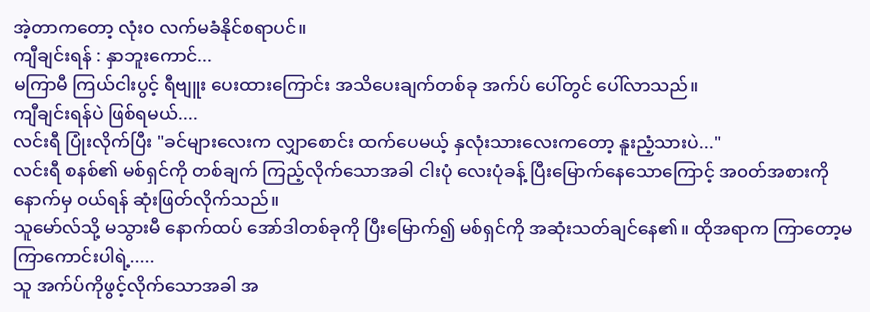အဲ့တာကတော့ လုံး၀ လက်မခံနိုင်စရာပင်။
ကျီချင်းရန် : နှာဘူးကောင်...
မကြာမီ ကြယ်ငါးပွင့် ရီဗျူး ပေးထားကြောင်း အသိပေးချက်တစ်ခု အက်ပ် ပေါ်တွင် ပေါ်လာသည်။
ကျီချင်းရန်ပဲ ဖြစ်ရမယ်....
လင်းရီ ပြုံးလိုက်ပြီး "ခင်များလေးက လျှာစောင်း ထက်ပေမယ့် နှလုံးသားလေးကတော့ နူးညံ့သားပဲ..."
လင်းရီ စနစ်၏ မစ်ရှင်ကို တစ်ချက် ကြည့်လိုက်သောအခါ ငါးပုံ လေးပုံခန့် ပြီးမြောက်နေသောကြောင့် အ၀တ်အစားကို နောက်မှ ၀ယ်ရန် ဆုံးဖြတ်လိုက်သည်။
သူမော်လ်သို့ မသွားမီ နောက်ထပ် အော်ဒါတစ်ခုကို ပြီးမြောက်၍ မစ်ရှင်ကို အဆုံးသတ်ချင်နေ၏။ ထိုအရာက ကြာတော့မကြာကောင်းပါရဲ့.....
သူ အက်ပ်ကိုဖွင့်လိုက်သောအခါ အ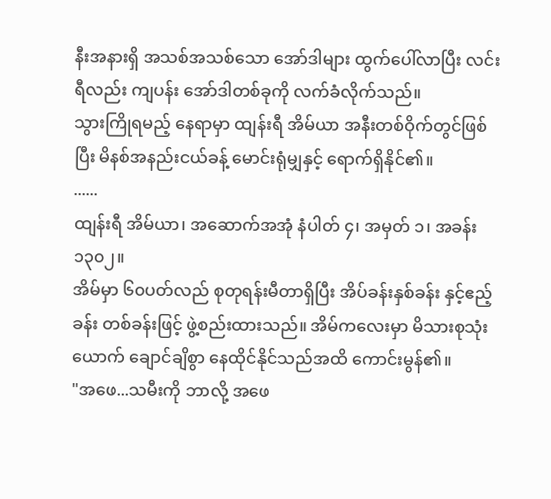နီးအနားရှိ အသစ်အသစ်သော အော်ဒါများ ထွက်ပေါ်လာပြီး လင်းရီလည်း ကျပန်း အော်ဒါတစ်ခုကို လက်ခံလိုက်သည်။
သွားကြိုရမည့် နေရာမှာ ထျန်းရီ အိမ်ယာ အနီးတစ်ဝိုက်တွင်ဖြစ်ပြီး မိနစ်အနည်းငယ်ခန့် မောင်းရုံမျှနှင့် ရောက်ရှိနိုင်၏။
......
ထျန်းရီ အိမ်ယာ၊ အဆောက်အအုံ နံပါတ် ၄၊ အမှတ် ၁၊ အခန်း ၁၃၀၂။
အိမ်မှာ ၆၀ပတ်လည် စုတုရန်းမီတာရှိပြီး အိပ်ခန်းနှစ်ခန်း နှင့်ဧည့်ခန်း တစ်ခန်းဖြင့် ဖွဲ့စည်းထားသည်။ အိမ်ကလေးမှာ မိသားစုသုံးယောက် ချောင်ချိစွာ နေထိုင်နိုင်သည်အထိ ကောင်းမွန်၏။
"အဖေ...သမီးကို ဘာလို့ အဖေ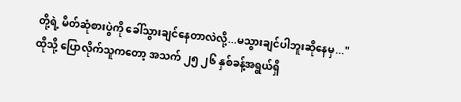တို့ရဲ့ မိတ်ဆုံစားပွဲကို ခေါ်သွားချင်နေတာလဲလို့...မသွားချင်ပါဘူးဆိုနေမှ..."
ထိုသို့ ပြောလိုက်သူကတော့ အသက် ၂၅ ၂၆ နှစ်ခန့်အရွယ်ရှိ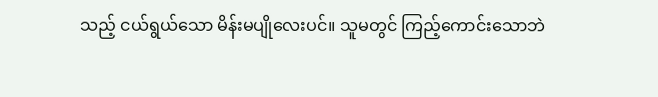သည့် ငယ်ရွယ်သော မိန်းမပျိုလေးပင်။ သူမတွင် ကြည့်ကောင်းသောဘဲ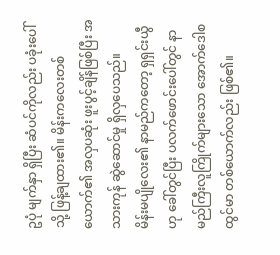ဥပုံ မျက်နှာ ရှိပြီး ဆံပင်ကိုလည်း ပခုံးပေါ်သို့ ဖြန့်ချထား၏။ မိန်းကလေးတစ်ယောက်၏ အလှပဆုံး ဖူးပွင့်ချိန်ဖြစ်ပြီး အသားကုန် ဆွဲဆောင်မှု ရှိလှပေသည်။
မိန်းမပျိုလေး၏ နာမည်ကတော့ ရှရှင်းယွီဟု ခေါ်တွင်ပြီး ပလက်ဖောင်းပေါ်တွင် နာမည်ကြီးလူကြိုက်များသော အောက်ဒေါစထွင်မာ တစ်ယောက်လည်း ဖြစ်၏။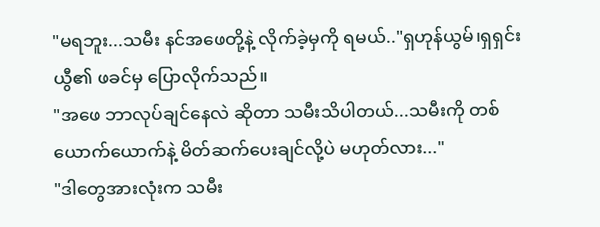"မရဘူး...သမီး နင်အဖေတို့နဲ့ လိုက်ခဲ့မှကို ရမယ်.."ရှဟုန်ယွမ်၊ရှရှင်းယွီ၏ ဖခင်မှ ပြောလိုက်သည်။
"အဖေ ဘာလုပ်ချင်နေလဲ ဆိုတာ သမီးသိပါတယ်...သမီးကို တစ်ယောက်ယောက်နဲ့ မိတ်ဆက်ပေးချင်လို့ပဲ မဟုတ်လား..."
"ဒါတွေအားလုံးက သမီး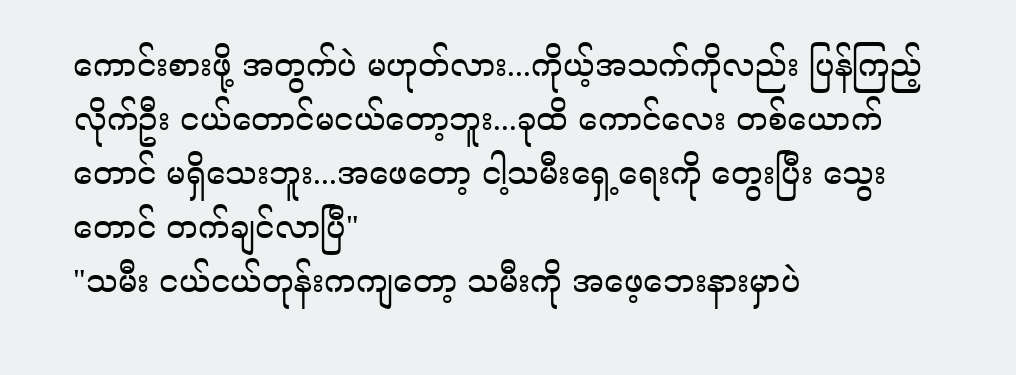ကောင်းစားဖို့ အတွက်ပဲ မဟုတ်လား...ကိုယ့်အသက်ကိုလည်း ပြန်ကြည့်လိုက်ဦး ငယ်တောင်မငယ်တော့ဘူး...ခုထိ ကောင်လေး တစ်ယောက်တောင် မရှိသေးဘူး...အဖေတော့ ငါ့သမီးရှေ့ရေးကို တွေးပြီး သွေးတောင် တက်ချင်လာပြီ"
"သမီး ငယ်ငယ်တုန်းကကျတော့ သမီးကို အဖေ့ဘေးနားမှာပဲ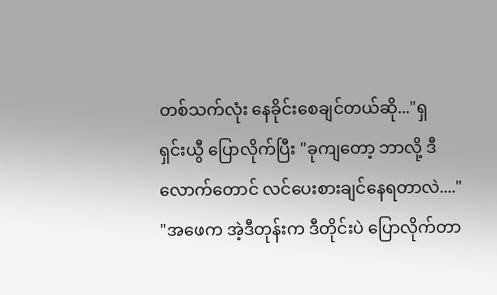တစ်သက်လုံး နေခိုင်းစေချင်တယ်ဆို..."ရှ
ရှင်းယွီ ပြောလိုက်ပြီး "ခုကျတော့ ဘာလို့ ဒီလောက်တောင် လင်ပေးစားချင်နေရတာလဲ...."
"အဖေက အဲ့ဒီတုန်းက ဒီတိုင်းပဲ ပြောလိုက်တာ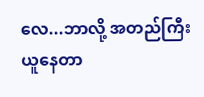လေ...ဘာလို့ အတည်ကြီး ယူနေတာ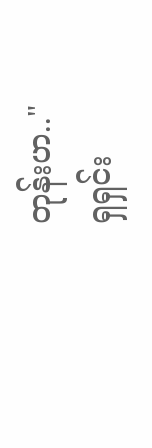တုန်းဟ.."
ရှရှင်း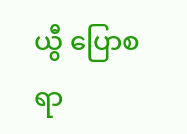ယွီ ပြောစရာ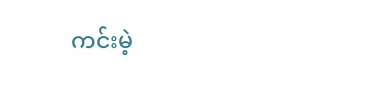ကင်းမဲ့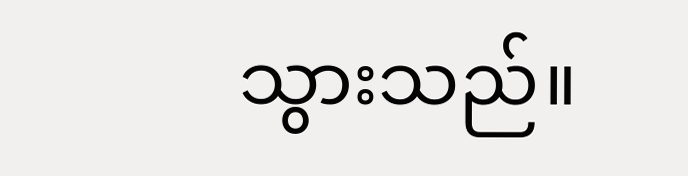သွားသည်။